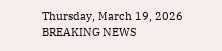Thursday, March 19, 2026
BREAKING NEWS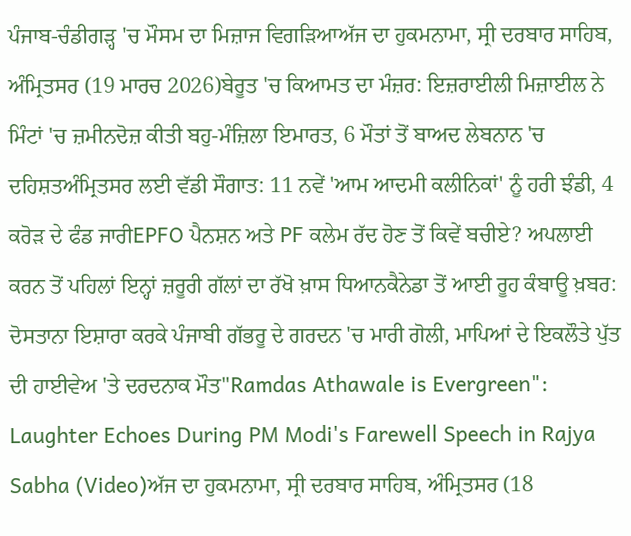ਪੰਜਾਬ-ਚੰਡੀਗੜ੍ਹ 'ਚ ਮੌਸਮ ਦਾ ਮਿਜ਼ਾਜ ਵਿਗੜਿਆਅੱਜ ਦਾ ਹੁਕਮਨਾਮਾ, ਸ੍ਰੀ ਦਰਬਾਰ ਸਾਹਿਬ, ਅੰਮ੍ਰਿਤਸਰ (19 ਮਾਰਚ 2026)ਬੇਰੂਤ 'ਚ ਕਿਆਮਤ ਦਾ ਮੰਜ਼ਰ: ਇਜ਼ਰਾਈਲੀ ਮਿਜ਼ਾਈਲ ਨੇ ਮਿੰਟਾਂ 'ਚ ਜ਼ਮੀਨਦੋਜ਼ ਕੀਤੀ ਬਹੁ-ਮੰਜ਼ਿਲਾ ਇਮਾਰਤ, 6 ਮੌਤਾਂ ਤੋਂ ਬਾਅਦ ਲੇਬਨਾਨ 'ਚ ਦਹਿਸ਼ਤਅੰਮ੍ਰਿਤਸਰ ਲਈ ਵੱਡੀ ਸੌਗਾਤ: 11 ਨਵੇਂ 'ਆਮ ਆਦਮੀ ਕਲੀਨਿਕਾਂ' ਨੂੰ ਹਰੀ ਝੰਡੀ, 4 ਕਰੋੜ ਦੇ ਫੰਡ ਜਾਰੀEPFO ਪੈਨਸ਼ਨ ਅਤੇ PF ਕਲੇਮ ਰੱਦ ਹੋਣ ਤੋਂ ਕਿਵੇਂ ਬਚੀਏ? ਅਪਲਾਈ ਕਰਨ ਤੋਂ ਪਹਿਲਾਂ ਇਨ੍ਹਾਂ ਜ਼ਰੂਰੀ ਗੱਲਾਂ ਦਾ ਰੱਖੋ ਖ਼ਾਸ ਧਿਆਨਕੈਨੇਡਾ ਤੋਂ ਆਈ ਰੂਹ ਕੰਬਾਊ ਖ਼ਬਰ: ਦੋਸਤਾਨਾ ਇਸ਼ਾਰਾ ਕਰਕੇ ਪੰਜਾਬੀ ਗੱਭਰੂ ਦੇ ਗਰਦਨ 'ਚ ਮਾਰੀ ਗੋਲੀ, ਮਾਪਿਆਂ ਦੇ ਇਕਲੌਤੇ ਪੁੱਤ ਦੀ ਹਾਈਵੇਅ 'ਤੇ ਦਰਦਨਾਕ ਮੌਤ"Ramdas Athawale is Evergreen": Laughter Echoes During PM Modi's Farewell Speech in Rajya Sabha (Video)ਅੱਜ ਦਾ ਹੁਕਮਨਾਮਾ, ਸ੍ਰੀ ਦਰਬਾਰ ਸਾਹਿਬ, ਅੰਮ੍ਰਿਤਸਰ (18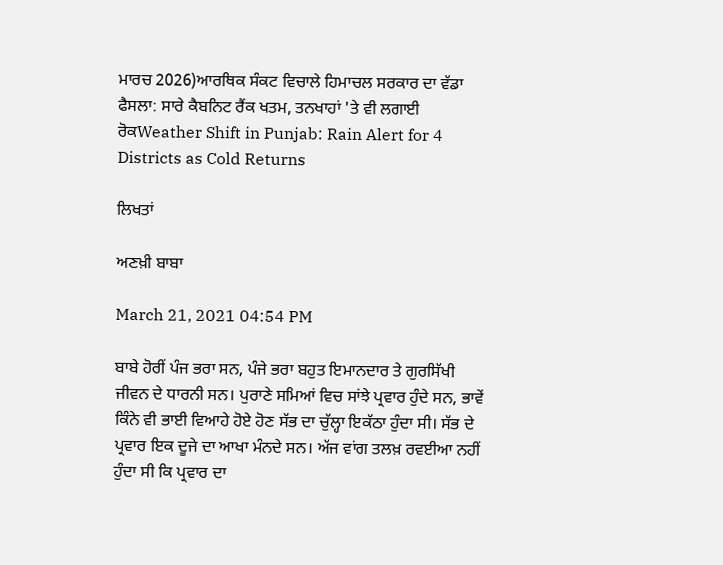ਮਾਰਚ 2026)ਆਰਥਿਕ ਸੰਕਟ ਵਿਚਾਲੇ ਹਿਮਾਚਲ ਸਰਕਾਰ ਦਾ ਵੱਡਾ ਫੈਸਲਾ: ਸਾਰੇ ਕੈਬਨਿਟ ਰੈਂਕ ਖਤਮ, ਤਨਖਾਹਾਂ 'ਤੇ ਵੀ ਲਗਾਈ ਰੋਕWeather Shift in Punjab: Rain Alert for 4 Districts as Cold Returns

ਲਿਖਤਾਂ

ਅਣਖ਼ੀ ਬਾਬਾ

March 21, 2021 04:54 PM

ਬਾਬੇ ਹੋਰੀਂ ਪੰਜ ਭਰਾ ਸਨ, ਪੰਜੇ ਭਰਾ ਬਹੁਤ ਇਮਾਨਦਾਰ ਤੇ ਗੁਰਸਿੱਖੀ ਜੀਵਨ ਦੇ ਧਾਰਨੀ ਸਨ। ਪੁਰਾਣੇ ਸਮਿਆਂ ਵਿਚ ਸਾਂਝੇ ਪ੍ਰਵਾਰ ਹੁੰਦੇ ਸਨ, ਭਾਵੇਂ ਕਿੰਨੇ ਵੀ ਭਾਈ ਵਿਆਹੇ ਹੋਏ ਹੋਣ ਸੱਭ ਦਾ ਚੁੱਲ੍ਹਾ ਇਕੱਠਾ ਹੁੰਦਾ ਸੀ। ਸੱਭ ਦੇ ਪ੍ਰਵਾਰ ਇਕ ਦੂਜੇ ਦਾ ਆਖਾ ਮੰਨਦੇ ਸਨ। ਅੱਜ ਵਾਂਗ ਤਲਖ਼ ਰਵਈਆ ਨਹੀਂ ਹੁੰਦਾ ਸੀ ਕਿ ਪ੍ਰਵਾਰ ਦਾ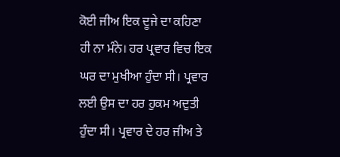ਕੋਈ ਜੀਅ ਇਕ ਦੂਜੇ ਦਾ ਕਹਿਣਾ ਹੀ ਨਾ ਮੰਨੇ। ਹਰ ਪ੍ਰਵਾਰ ਵਿਚ ਇਕ ਘਰ ਦਾ ਮੁਖੀਆ ਹੁੰਦਾ ਸੀ। ਪ੍ਰਵਾਰ ਲਈ ਉਸ ਦਾ ਹਰ ਹੁਕਮ ਅਦੁਤੀ ਹੁੰਦਾ ਸੀ। ਪ੍ਰਵਾਰ ਦੇ ਹਰ ਜੀਅ ਤੇ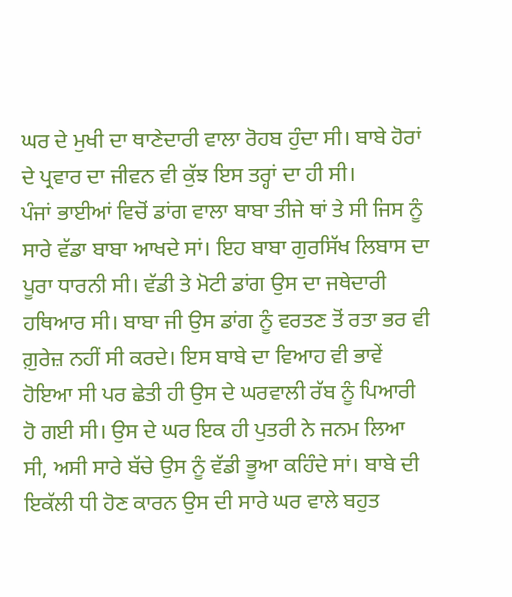ਘਰ ਦੇ ਮੁਖੀ ਦਾ ਥਾਣੇਦਾਰੀ ਵਾਲਾ ਰੋਹਬ ਹੁੰਦਾ ਸੀ। ਬਾਬੇ ਹੋਰਾਂ ਦੇ ਪ੍ਰਵਾਰ ਦਾ ਜੀਵਨ ਵੀ ਕੁੱਝ ਇਸ ਤਰ੍ਹਾਂ ਦਾ ਹੀ ਸੀ।
ਪੰਜਾਂ ਭਾਈਆਂ ਵਿਚੋਂ ਡਾਂਗ ਵਾਲਾ ਬਾਬਾ ਤੀਜੇ ਥਾਂ ਤੇ ਸੀ ਜਿਸ ਨੂੰ ਸਾਰੇ ਵੱਡਾ ਬਾਬਾ ਆਖਦੇ ਸਾਂ। ਇਹ ਬਾਬਾ ਗੁਰਸਿੱਖ ਲਿਬਾਸ ਦਾ ਪੂਰਾ ਧਾਰਨੀ ਸੀ। ਵੱਡੀ ਤੇ ਮੋਟੀ ਡਾਂਗ ਉਸ ਦਾ ਜਥੇਦਾਰੀ ਹਥਿਆਰ ਸੀ। ਬਾਬਾ ਜੀ ਉਸ ਡਾਂਗ ਨੂੰ ਵਰਤਣ ਤੋਂ ਰਤਾ ਭਰ ਵੀ ਗ਼ੁਰੇਜ਼ ਨਹੀਂ ਸੀ ਕਰਦੇ। ਇਸ ਬਾਬੇ ਦਾ ਵਿਆਹ ਵੀ ਭਾਵੇਂ ਹੋਇਆ ਸੀ ਪਰ ਛੇਤੀ ਹੀ ਉਸ ਦੇ ਘਰਵਾਲੀ ਰੱਬ ਨੂੰ ਪਿਆਰੀ ਹੋ ਗਈ ਸੀ। ਉਸ ਦੇ ਘਰ ਇਕ ਹੀ ਪੁਤਰੀ ਨੇ ਜਨਮ ਲਿਆ ਸੀ, ਅਸੀ ਸਾਰੇ ਬੱਚੇ ਉਸ ਨੂੰ ਵੱਡੀ ਭੂਆ ਕਹਿੰਦੇ ਸਾਂ। ਬਾਬੇ ਦੀ ਇਕੱਲੀ ਧੀ ਹੋਣ ਕਾਰਨ ਉਸ ਦੀ ਸਾਰੇ ਘਰ ਵਾਲੇ ਬਹੁਤ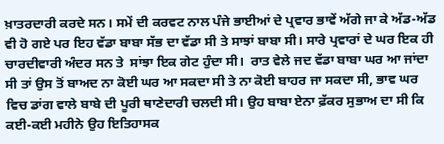ਖ਼ਾਤਰਦਾਰੀ ਕਰਦੇ ਸਨ। ਸਮੇਂ ਦੀ ਕਰਵਟ ਨਾਲ ਪੰਜੇ ਭਾਈਆਂ ਦੇ ਪ੍ਰਵਾਰ ਭਾਵੇਂ ਅੱਗੇ ਜਾ ਕੇ ਅੱਡ-ਅੱਡ ਵੀ ਹੋ ਗਏ ਪਰ ਇਹ ਵੱਡਾ ਬਾਬਾ ਸੱਭ ਦਾ ਵੱਡਾ ਸੀ ਤੇ ਸਾਝਾਂ ਬਾਬਾ ਸੀ। ਸਾਰੇ ਪ੍ਰਵਾਰਾਂ ਦੇ ਘਰ ਇਕ ਹੀ ਚਾਰਦੀਵਾਰੀ ਅੰਦਰ ਸਨ ਤੇ  ਸਾਂਝਾ ਇਕ ਗੇਟ ਹੁੰਦਾ ਸੀ।  ਰਾਤ ਵੇਲੇ ਜਦ ਵੱਡਾ ਬਾਬਾ ਘਰ ਆ ਜਾਂਦਾ ਸੀ ਤਾਂ ਉਸ ਤੋਂ ਬਾਅਦ ਨਾ ਕੋਈ ਘਰ ਆ ਸਕਦਾ ਸੀ ਤੇ ਨਾ ਕੋਈ ਬਾਹਰ ਜਾ ਸਕਦਾ ਸੀ, ਭਾਵ ਘਰ ਵਿਚ ਡਾਂਗ ਵਾਲੇ ਬਾਬੇ ਦੀ ਪੂਰੀ ਥਾਣੇਦਾਰੀ ਚਲਦੀ ਸੀ। ਉਹ ਬਾਬਾ ਏਨਾ ਫ਼ੱਕਰ ਸੁਭਾਅ ਦਾ ਸੀ ਕਿ ਕਈ-ਕਈ ਮਹੀਨੇ ਉਹ ਇਤਿਹਾਸਕ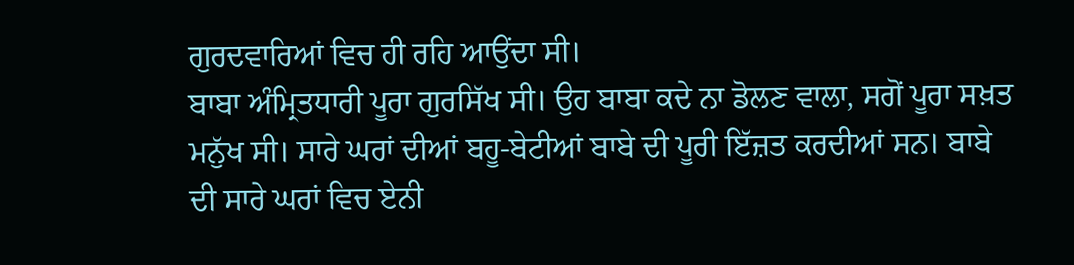ਗੁਰਦਵਾਰਿਆਂ ਵਿਚ ਹੀ ਰਹਿ ਆਉਂਦਾ ਸੀ।
ਬਾਬਾ ਅੰਮ੍ਰਿਤਧਾਰੀ ਪੂਰਾ ਗੁਰਸਿੱਖ ਸੀ। ਉਹ ਬਾਬਾ ਕਦੇ ਨਾ ਡੋਲਣ ਵਾਲਾ, ਸਗੋਂ ਪੂਰਾ ਸਖ਼ਤ ਮਨੁੱਖ ਸੀ। ਸਾਰੇ ਘਰਾਂ ਦੀਆਂ ਬਹੂ-ਬੇਟੀਆਂ ਬਾਬੇ ਦੀ ਪੂਰੀ ਇੱਜ਼ਤ ਕਰਦੀਆਂ ਸਨ। ਬਾਬੇ ਦੀ ਸਾਰੇ ਘਰਾਂ ਵਿਚ ਏਨੀ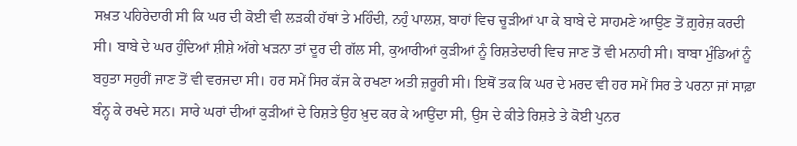ਸਖ਼ਤ ਪਹਿਰੇਦਾਰੀ ਸੀ ਕਿ ਘਰ ਦੀ ਕੋਈ ਵੀ ਲੜਕੀ ਹੱਥਾਂ ਤੇ ਮਹਿੰਦੀ, ਨਹੁੰ ਪਾਲਸ਼, ਬਾਹਾਂ ਵਿਚ ਚੂੜੀਆਂ ਪਾ ਕੇ ਬਾਬੇ ਦੇ ਸਾਹਮਣੇ ਆਉਣ ਤੋਂ ਗ਼ੁਰੇਜ਼ ਕਰਦੀ ਸੀ। ਬਾਬੇ ਦੇ ਘਰ ਹੁੰਦਿਆਂ ਸ਼ੀਸ਼ੇ ਅੱਗੇ ਖੜਨਾ ਤਾਂ ਦੂਰ ਦੀ ਗੱਲ ਸੀ, ਕੁਆਰੀਆਂ ਕੁੜੀਆਂ ਨੂੰ ਰਿਸ਼ਤੇਦਾਰੀ ਵਿਚ ਜਾਣ ਤੋਂ ਵੀ ਮਨਾਹੀ ਸੀ। ਬਾਬਾ ਮੁੰਡਿਆਂ ਨੂੰ ਬਹੁਤਾ ਸਹੁਰੀਂ ਜਾਣ ਤੋਂ ਵੀ ਵਰਜਦਾ ਸੀ। ਹਰ ਸਮੇਂ ਸਿਰ ਕੱਜ ਕੇ ਰਖਣਾ ਅਤੀ ਜ਼ਰੂਰੀ ਸੀ। ਇਥੋਂ ਤਕ ਕਿ ਘਰ ਦੇ ਮਰਦ ਵੀ ਹਰ ਸਮੇਂ ਸਿਰ ਤੇ ਪਰਨਾ ਜਾਂ ਸਾਫ਼ਾ ਬੰਨ੍ਹ ਕੇ ਰਖਦੇ ਸਨ। ਸਾਰੇ ਘਰਾਂ ਦੀਆਂ ਕੁੜੀਆਂ ਦੇ ਰਿਸ਼ਤੇ ਉਹ ਖ਼ੁਦ ਕਰ ਕੇ ਆਉਂਦਾ ਸੀ, ਉਸ ਦੇ ਕੀਤੇ ਰਿਸ਼ਤੇ ਤੇ ਕੋਈ ਪੁਨਰ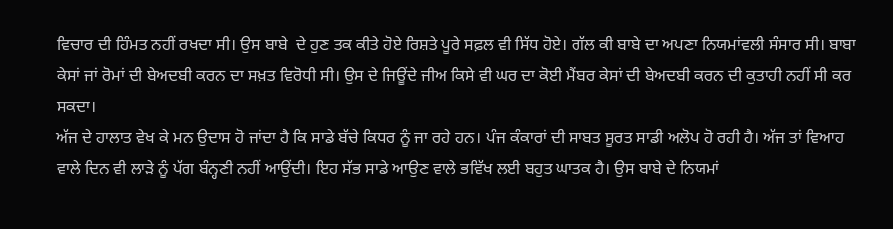ਵਿਚਾਰ ਦੀ ਹਿੰਮਤ ਨਹੀਂ ਰਖਦਾ ਸੀ। ਉਸ ਬਾਬੇ  ਦੇ ਹੁਣ ਤਕ ਕੀਤੇ ਹੋਏ ਰਿਸ਼ਤੇ ਪੂਰੇ ਸਫ਼ਲ ਵੀ ਸਿੱਧ ਹੋਏ। ਗੱਲ ਕੀ ਬਾਬੇ ਦਾ ਅਪਣਾ ਨਿਯਮਾਂਵਲੀ ਸੰਸਾਰ ਸੀ। ਬਾਬਾ ਕੇਸਾਂ ਜਾਂ ਰੋਮਾਂ ਦੀ ਬੇਅਦਬੀ ਕਰਨ ਦਾ ਸਖ਼ਤ ਵਿਰੋਧੀ ਸੀ। ਉਸ ਦੇ ਜਿਊਂਦੇ ਜੀਅ ਕਿਸੇ ਵੀ ਘਰ ਦਾ ਕੋਈ ਮੈਂਬਰ ਕੇਸਾਂ ਦੀ ਬੇਅਦਬੀ ਕਰਨ ਦੀ ਕੁਤਾਹੀ ਨਹੀਂ ਸੀ ਕਰ ਸਕਦਾ।
ਅੱਜ ਦੇ ਹਾਲਾਤ ਵੇਖ ਕੇ ਮਨ ਉਦਾਸ ਹੋ ਜਾਂਦਾ ਹੈ ਕਿ ਸਾਡੇ ਬੱਚੇ ਕਿਧਰ ਨੂੰ ਜਾ ਰਹੇ ਹਨ। ਪੰਜ ਕੰਕਾਰਾਂ ਦੀ ਸਾਬਤ ਸੂਰਤ ਸਾਡੀ ਅਲੋਪ ਹੋ ਰਹੀ ਹੈ। ਅੱਜ ਤਾਂ ਵਿਆਹ ਵਾਲੇ ਦਿਨ ਵੀ ਲਾੜੇ ਨੂੰ ਪੱਗ ਬੰਨ੍ਹਣੀ ਨਹੀਂ ਆਉਂਦੀ। ਇਹ ਸੱਭ ਸਾਡੇ ਆਉਣ ਵਾਲੇ ਭਵਿੱਖ ਲਈ ਬਹੁਤ ਘਾਤਕ ਹੈ। ਉਸ ਬਾਬੇ ਦੇ ਨਿਯਮਾਂ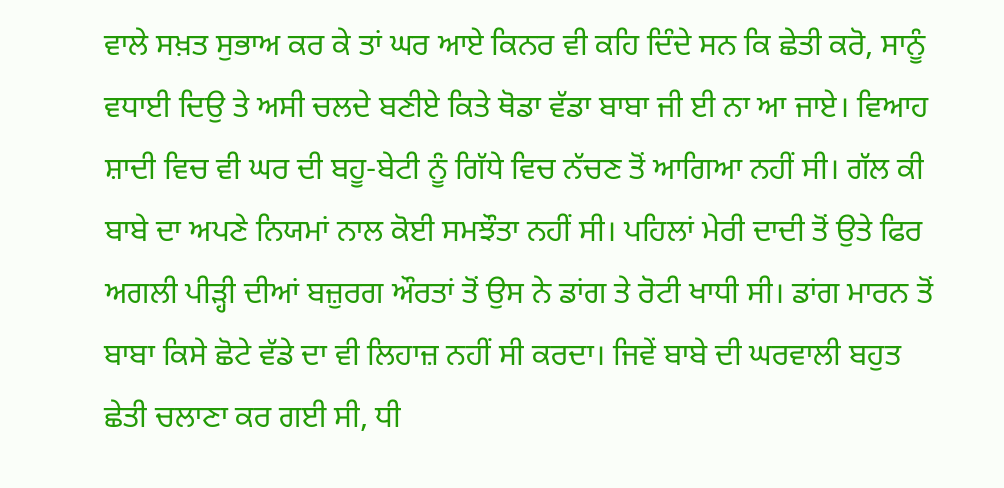ਵਾਲੇ ਸਖ਼ਤ ਸੁਭਾਅ ਕਰ ਕੇ ਤਾਂ ਘਰ ਆਏ ਕਿਨਰ ਵੀ ਕਹਿ ਦਿੰਦੇ ਸਨ ਕਿ ਛੇਤੀ ਕਰੋ, ਸਾਨੂੰ ਵਧਾਈ ਦਿਉ ਤੇ ਅਸੀ ਚਲਦੇ ਬਣੀਏ ਕਿਤੇ ਥੋਡਾ ਵੱਡਾ ਬਾਬਾ ਜੀ ਈ ਨਾ ਆ ਜਾਏ। ਵਿਆਹ ਸ਼ਾਦੀ ਵਿਚ ਵੀ ਘਰ ਦੀ ਬਹੂ-ਬੇਟੀ ਨੂੰ ਗਿੱਧੇ ਵਿਚ ਨੱਚਣ ਤੋਂ ਆਗਿਆ ਨਹੀਂ ਸੀ। ਗੱਲ ਕੀ  ਬਾਬੇ ਦਾ ਅਪਣੇ ਨਿਯਮਾਂ ਨਾਲ ਕੋਈ ਸਮਝੌਤਾ ਨਹੀਂ ਸੀ। ਪਹਿਲਾਂ ਮੇਰੀ ਦਾਦੀ ਤੋਂ ਉਤੇ ਫਿਰ ਅਗਲੀ ਪੀੜ੍ਹੀ ਦੀਆਂ ਬਜ਼ੁਰਗ ਔਰਤਾਂ ਤੋਂ ਉਸ ਨੇ ਡਾਂਗ ਤੇ ਰੋਟੀ ਖਾਧੀ ਸੀ। ਡਾਂਗ ਮਾਰਨ ਤੋਂ ਬਾਬਾ ਕਿਸੇ ਛੋਟੇ ਵੱਡੇ ਦਾ ਵੀ ਲਿਹਾਜ਼ ਨਹੀਂ ਸੀ ਕਰਦਾ। ਜਿਵੇਂ ਬਾਬੇ ਦੀ ਘਰਵਾਲੀ ਬਹੁਤ ਛੇਤੀ ਚਲਾਣਾ ਕਰ ਗਈ ਸੀ, ਧੀ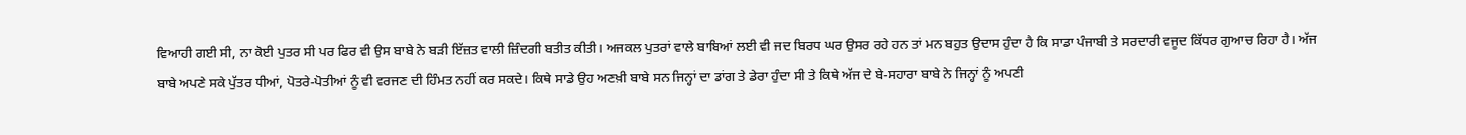ਵਿਆਹੀ ਗਈ ਸੀ, ਨਾ ਕੋਈ ਪੁਤਰ ਸੀ ਪਰ ਫਿਰ ਵੀ ਉਸ ਬਾਬੇ ਨੇ ਬੜੀ ਇੱਜ਼ਤ ਵਾਲੀ ਜ਼ਿੰਦਗੀ ਬਤੀਤ ਕੀਤੀ। ਅਜਕਲ ਪੁਤਰਾਂ ਵਾਲੇ ਬਾਬਿਆਂ ਲਈ ਵੀ ਜਦ ਬਿਰਧ ਘਰ ਉਸਰ ਰਹੇ ਹਨ ਤਾਂ ਮਨ ਬਹੁਤ ਉਦਾਸ ਹੁੰਦਾ ਹੈ ਕਿ ਸਾਡਾ ਪੰਜਾਬੀ ਤੇ ਸਰਦਾਰੀ ਵਜੂਦ ਕਿੱਧਰ ਗੁਆਚ ਰਿਹਾ ਹੈ। ਅੱਜ ਬਾਬੇ ਅਪਣੇ ਸਕੇ ਪੁੱਤਰ ਧੀਆਂ, ਪੋਤਰੇ-ਪੋਤੀਆਂ ਨੂੰ ਵੀ ਵਰਜਣ ਦੀ ਹਿੰਮਤ ਨਹੀਂ ਕਰ ਸਕਦੇ। ਕਿਥੇ ਸਾਡੇ ਉਹ ਅਣਖ਼ੀ ਬਾਬੇ ਸਨ ਜਿਨ੍ਹਾਂ ਦਾ ਡਾਂਗ ਤੇ ਡੇਰਾ ਹੁੰਦਾ ਸੀ ਤੇ ਕਿਥੇ ਅੱਜ ਦੇ ਬੇ-ਸਹਾਰਾ ਬਾਬੇ ਨੇ ਜਿਨ੍ਹਾਂ ਨੂੰ ਅਪਣੀ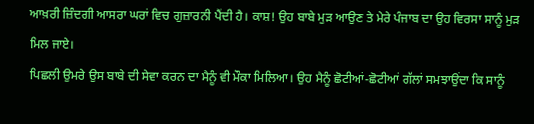ਆਖ਼ਰੀ ਜ਼ਿੰਦਗੀ ਆਸਰਾ ਘਰਾਂ ਵਿਚ ਗੁਜ਼ਾਰਨੀ ਪੈਂਦੀ ਹੈ। ਕਾਸ਼! ਉਹ ਬਾਬੇ ਮੁੜ ਆਉਣ ਤੇ ਮੇਰੇ ਪੰਜਾਬ ਦਾ ਉਹ ਵਿਰਸਾ ਸਾਨੂੰ ਮੁੜ ਮਿਲ ਜਾਏ।
ਪਿਛਲੀ ਉਮਰੇ ਉਸ ਬਾਬੇ ਦੀ ਸੇਵਾ ਕਰਨ ਦਾ ਮੈਨੂੰ ਵੀ ਮੌਕਾ ਮਿਲਿਆ। ਉਹ ਮੈਨੂੰ ਛੋਟੀਆਂ-ਛੋਟੀਆਂ ਗੱਲਾਂ ਸਮਝਾਉਂਦਾ ਕਿ ਸਾਨੂੰ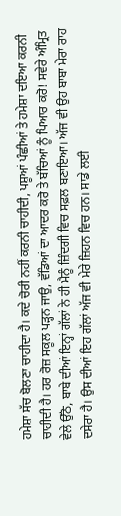ਹਮੇਸ਼ਾ ਸੱਚ ਬੋਲਣਾ ਚਾਹੀਦਾ ਹੈ। ਕਦੇ ਚੋਰੀ ਨਹੀਂ ਕਰਨੀ ਚਾਹੀਦੀ, ਪਸ਼ੂਆਂ ਪੰਛੀਆਂ ਤੇ ਹਮੇਸ਼ਾ ਦਇਆ ਕਰਨੀ ਚਾਹੀਦੀ ਹੈ। ਹਰ ਰੋਜ਼ ਸਕੂਲ ਪੜ੍ਹਨ ਜਾਉ, ਵੱਡਿਆਂ ਦਾ ਆਦਰ ਕਰੋ ਤੇ ਬੱਚਿਆਂ ਨੂੰ ਪਿਆਰ ਕਰੋ! ਸਵੇਰੇ ਅੰਮ੍ਰਿਤ ਵੇਲੇ ਉੱਠੋ, ਬਾਬੇ ਦੀਆਂ ਇਨ੍ਹਾਂ ਗੱਲਾਂ ਨੇ ਹੀ ਮੈਨੂੰ ਜ਼ਿੰਦਗੀ ਵਿਚ ਸਫ਼ਲ ਬਣਾਇਆ। ਅੱਜ ਵੀ ਉਹ ਬਾਬਾ ਮੇਰਾ ਰਾਹ ਦਸੇਰਾ ਹੈ। ਉਸ ਦੀਆਂ ਇਹ ਗੱਲਾਂ ਅੱਜ ਵੀ ਮੇਰੇ ਜ਼ਿਹਨ ਵਿਚ ਹਨ। ਸਾਡੇ ਲਈ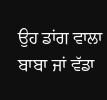ਉਹ ਡਾਂਗ ਵਾਲਾ ਬਾਬਾ ਜਾਂ ਵੱਡਾ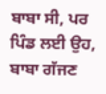ਬਾਬਾ ਸੀ, ਪਰ ਪਿੰਡ ਲਈ ਉਹ, ਬਾਬਾ ਗੱਜਣ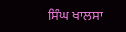ਸਿੰਘ ਖਾਲਸਾ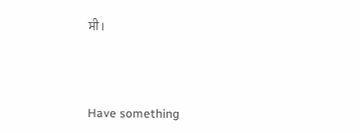ਸੀ।



Have something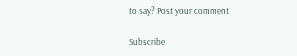to say? Post your comment

Subscribe